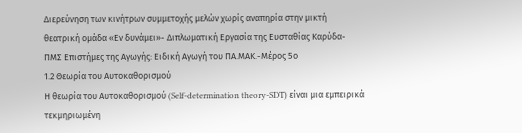Διερεύνηση των κινήτρων συμμετοχής μελών χωρίς αναπηρία στην μικτή θεατρική ομάδα «Εν δυνάμει»- Διπλωματική Εργασία της Ευσταθίας Καρύδα- ΠΜΣ Επιστήμες της Αγωγής: Ειδική Αγωγή του ΠΑ.ΜΑΚ.-Μέρος 5ο
1.2 Θεωρία του Αυτοκαθορισμού
Η θεωρία του Αυτοκαθορισμού (Self-determination theory-SDT) είναι μια εμπειρικά τεκμηριωμένη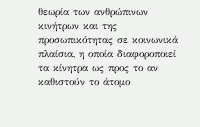θεωρία των ανθρώπινων κινήτρων και της προσωπικότητας σε κοινωνικά πλαίσια, η οποία διαφοροποιεί τα κίνητρα ως προς το αν καθιστούν το άτομο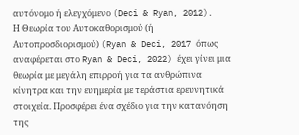αυτόνομο ή ελεγχόμενο (Deci & Ryan, 2012).
Η Θεωρία του Αυτοκαθορισμού (ή Αυτοπροσδιορισμού) (Ryan & Deci, 2017 όπως αναφέρεται στο Ryan & Deci, 2022) έχει γίνει μια θεωρία με μεγάλη επιρροή για τα ανθρώπινα κίνητρα και την ευημερία με τεράστια ερευνητικά στοιχεία. Προσφέρει ένα σχέδιο για την κατανόηση της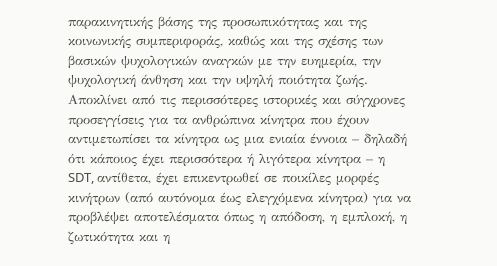παρακινητικής βάσης της προσωπικότητας και της κοινωνικής συμπεριφοράς, καθώς και της σχέσης των βασικών ψυχολογικών αναγκών με την ευημερία, την ψυχολογική άνθηση και την υψηλή ποιότητα ζωής. Αποκλίνει από τις περισσότερες ιστορικές και σύγχρονες προσεγγίσεις για τα ανθρώπινα κίνητρα που έχουν αντιμετωπίσει τα κίνητρα ως μια ενιαία έννοια – δηλαδή ότι κάποιος έχει περισσότερα ή λιγότερα κίνητρα – η SDT, αντίθετα, έχει επικεντρωθεί σε ποικίλες μορφές κινήτρων (από αυτόνομα έως ελεγχόμενα κίνητρα) για να προβλέψει αποτελέσματα όπως η απόδοση, η εμπλοκή, η ζωτικότητα και η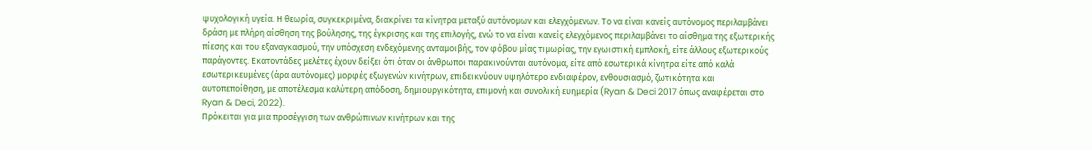ψυχολογική υγεία. Η θεωρία, συγκεκριμένα, διακρίνει τα κίνητρα μεταξύ αυτόνομων και ελεγχόμενων. Το να είναι κανείς αυτόνομος περιλαμβάνει δράση με πλήρη αίσθηση της βούλησης, της έγκρισης και της επιλογής, ενώ το να είναι κανείς ελεγχόμενος περιλαμβάνει το αίσθημα της εξωτερικής πίεσης και του εξαναγκασμού, την υπόσχεση ενδεχόμενης ανταμοιβής, τον φόβου μίας τιμωρίας, την εγωιστική εμπλοκή, είτε άλλους εξωτερικούς παράγοντες. Εκατοντάδες μελέτες έχουν δείξει ότι όταν οι άνθρωποι παρακινούνται αυτόνομα, είτε από εσωτερικά κίνητρα είτε από καλά εσωτερικευμένες (άρα αυτόνομες) μορφές εξωγενών κινήτρων, επιδεικνύουν υψηλότερο ενδιαφέρον, ενθουσιασμό, ζωτικότητα και αυτοπεποίθηση, με αποτέλεσμα καλύτερη απόδοση, δημιουργικότητα, επιμονή και συνολική ευημερία (Ryan & Deci 2017 όπως αναφέρεται στο Ryan & Deci, 2022).
Πρόκειται για μια προσέγγιση των ανθρώπινων κινήτρων και της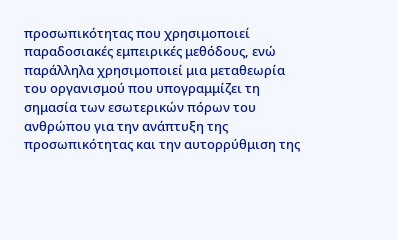προσωπικότητας που χρησιμοποιεί παραδοσιακές εμπειρικές μεθόδους, ενώ παράλληλα χρησιμοποιεί μια μεταθεωρία του οργανισμού που υπογραμμίζει τη σημασία των εσωτερικών πόρων του ανθρώπου για την ανάπτυξη της προσωπικότητας και την αυτορρύθμιση της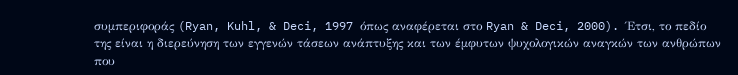συμπεριφοράς (Ryan, Kuhl, & Deci, 1997 όπως αναφέρεται στο Ryan & Deci, 2000). Έτσι, το πεδίο της είναι η διερεύνηση των εγγενών τάσεων ανάπτυξης και των έμφυτων ψυχολογικών αναγκών των ανθρώπων που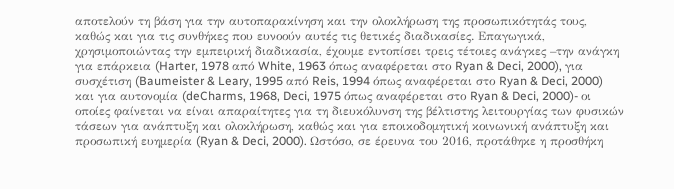αποτελούν τη βάση για την αυτοπαρακίνηση και την ολοκλήρωση της προσωπικότητάς τους, καθώς και για τις συνθήκες που ευνοούν αυτές τις θετικές διαδικασίες. Επαγωγικά, χρησιμοποιώντας την εμπειρική διαδικασία, έχουμε εντοπίσει τρεις τέτοιες ανάγκες –την ανάγκη για επάρκεια (Harter, 1978 από White, 1963 όπως αναφέρεται στο Ryan & Deci, 2000), για συσχέτιση (Baumeister & Leary, 1995 από Reis, 1994 όπως αναφέρεται στο Ryan & Deci, 2000) και για αυτονομία (deCharms, 1968, Deci, 1975 όπως αναφέρεται στο Ryan & Deci, 2000)- οι οποίες φαίνεται να είναι απαραίτητες για τη διευκόλυνση της βέλτιστης λειτουργίας των φυσικών τάσεων για ανάπτυξη και ολοκλήρωση, καθώς και για εποικοδομητική κοινωνική ανάπτυξη και προσωπική ευημερία (Ryan & Deci, 2000). Ωστόσο, σε έρευνα του 2016, προτάθηκε η προσθήκη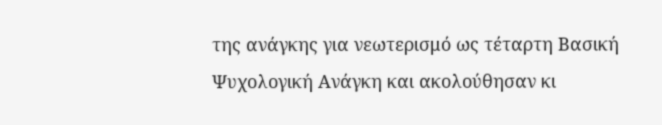της ανάγκης για νεωτερισμό ως τέταρτη Βασική Ψυχολογική Ανάγκη και ακολούθησαν κι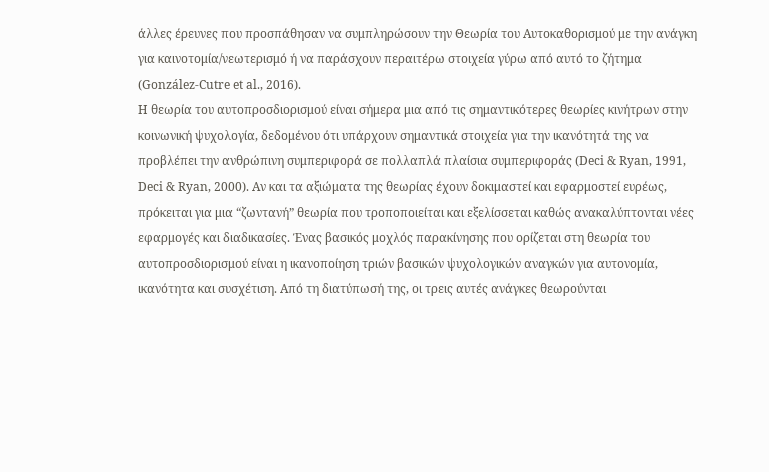άλλες έρευνες που προσπάθησαν να συμπληρώσουν την Θεωρία του Αυτοκαθορισμού με την ανάγκη για καινοτομία/νεωτερισμό ή να παράσχουν περαιτέρω στοιχεία γύρω από αυτό το ζήτημα (González-Cutre et al., 2016).
Η θεωρία του αυτοπροσδιορισμού είναι σήμερα μια από τις σημαντικότερες θεωρίες κινήτρων στην κοινωνική ψυχολογία, δεδομένου ότι υπάρχουν σημαντικά στοιχεία για την ικανότητά της να προβλέπει την ανθρώπινη συμπεριφορά σε πολλαπλά πλαίσια συμπεριφοράς (Deci & Ryan, 1991, Deci & Ryan, 2000). Αν και τα αξιώματα της θεωρίας έχουν δοκιμαστεί και εφαρμοστεί ευρέως, πρόκειται για μια “ζωντανή” θεωρία που τροποποιείται και εξελίσσεται καθώς ανακαλύπτονται νέες εφαρμογές και διαδικασίες. Ένας βασικός μοχλός παρακίνησης που ορίζεται στη θεωρία του αυτοπροσδιορισμού είναι η ικανοποίηση τριών βασικών ψυχολογικών αναγκών για αυτονομία, ικανότητα και συσχέτιση. Από τη διατύπωσή της, οι τρεις αυτές ανάγκες θεωρούνται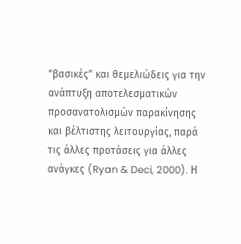“βασικές” και θεμελιώδεις για την ανάπτυξη αποτελεσματικών προσανατολισμών παρακίνησης και βέλτιστης λειτουργίας, παρά τις άλλες προτάσεις για άλλες ανάγκες (Ryan & Deci, 2000). Η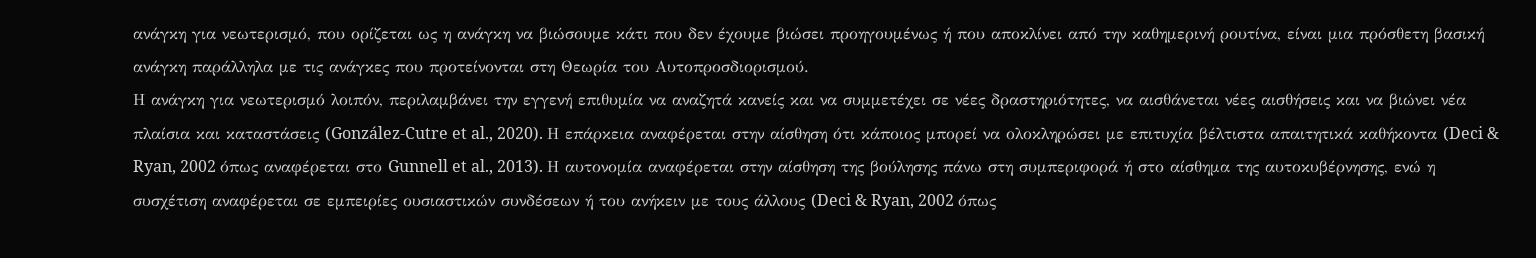ανάγκη για νεωτερισμό, που ορίζεται ως η ανάγκη να βιώσουμε κάτι που δεν έχουμε βιώσει προηγουμένως ή που αποκλίνει από την καθημερινή ρουτίνα, είναι μια πρόσθετη βασική ανάγκη παράλληλα με τις ανάγκες που προτείνονται στη Θεωρία του Αυτοπροσδιορισμού.
Η ανάγκη για νεωτερισμό λοιπόν, περιλαμβάνει την εγγενή επιθυμία να αναζητά κανείς και να συμμετέχει σε νέες δραστηριότητες, να αισθάνεται νέες αισθήσεις και να βιώνει νέα πλαίσια και καταστάσεις (González-Cutre et al., 2020). Η επάρκεια αναφέρεται στην αίσθηση ότι κάποιος μπορεί να ολοκληρώσει με επιτυχία βέλτιστα απαιτητικά καθήκοντα (Deci & Ryan, 2002 όπως αναφέρεται στο Gunnell et al., 2013). Η αυτονομία αναφέρεται στην αίσθηση της βούλησης πάνω στη συμπεριφορά ή στο αίσθημα της αυτοκυβέρνησης, ενώ η συσχέτιση αναφέρεται σε εμπειρίες ουσιαστικών συνδέσεων ή του ανήκειν με τους άλλους (Deci & Ryan, 2002 όπως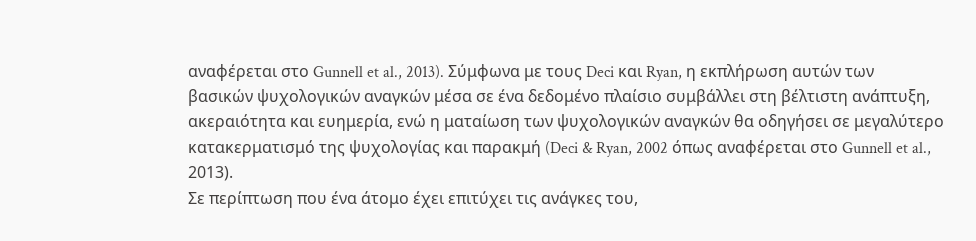αναφέρεται στο Gunnell et al., 2013). Σύμφωνα με τους Deci και Ryan, η εκπλήρωση αυτών των βασικών ψυχολογικών αναγκών μέσα σε ένα δεδομένο πλαίσιο συμβάλλει στη βέλτιστη ανάπτυξη, ακεραιότητα και ευημερία, ενώ η ματαίωση των ψυχολογικών αναγκών θα οδηγήσει σε μεγαλύτερο κατακερματισμό της ψυχολογίας και παρακμή (Deci & Ryan, 2002 όπως αναφέρεται στο Gunnell et al., 2013).
Σε περίπτωση που ένα άτομο έχει επιτύχει τις ανάγκες του,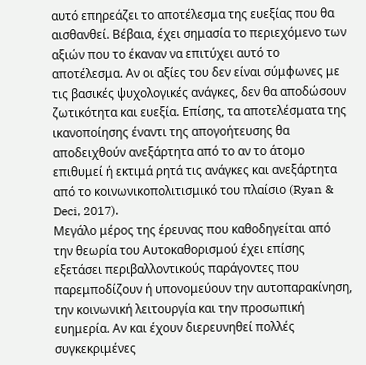αυτό επηρεάζει το αποτέλεσμα της ευεξίας που θα αισθανθεί. Βέβαια, έχει σημασία το περιεχόμενο των αξιών που το έκαναν να επιτύχει αυτό το αποτέλεσμα. Αν οι αξίες του δεν είναι σύμφωνες με τις βασικές ψυχολογικές ανάγκες, δεν θα αποδώσουν ζωτικότητα και ευεξία. Επίσης, τα αποτελέσματα της ικανοποίησης έναντι της απογοήτευσης θα αποδειχθούν ανεξάρτητα από το αν το άτομο επιθυμεί ή εκτιμά ρητά τις ανάγκες και ανεξάρτητα από το κοινωνικοπολιτισμικό του πλαίσιο (Ryan & Deci, 2017).
Μεγάλο μέρος της έρευνας που καθοδηγείται από την θεωρία του Αυτοκαθορισμού έχει επίσης εξετάσει περιβαλλοντικούς παράγοντες που παρεμποδίζουν ή υπονομεύουν την αυτοπαρακίνηση, την κοινωνική λειτουργία και την προσωπική ευημερία. Αν και έχουν διερευνηθεί πολλές συγκεκριμένες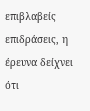επιβλαβείς επιδράσεις, η έρευνα δείχνει ότι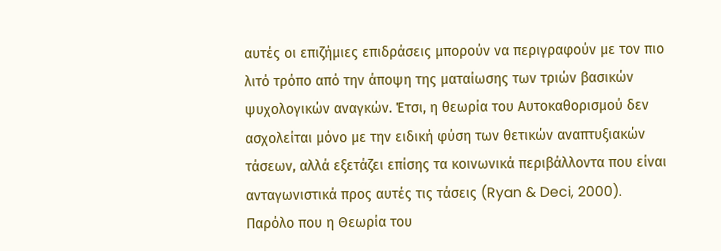αυτές οι επιζήμιες επιδράσεις μπορούν να περιγραφούν με τον πιο λιτό τρόπο από την άποψη της ματαίωσης των τριών βασικών ψυχολογικών αναγκών. Έτσι, η θεωρία του Αυτοκαθορισμού δεν ασχολείται μόνο με την ειδική φύση των θετικών αναπτυξιακών τάσεων, αλλά εξετάζει επίσης τα κοινωνικά περιβάλλοντα που είναι ανταγωνιστικά προς αυτές τις τάσεις (Ryan & Deci, 2000).
Παρόλο που η Θεωρία του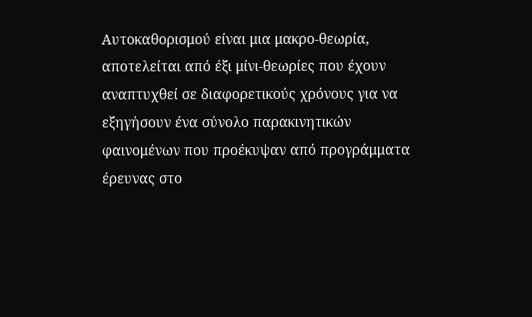Αυτοκαθορισμού είναι μια μακρο-θεωρία, αποτελείται από έξι μίνι-θεωρίες που έχουν αναπτυχθεί σε διαφορετικούς χρόνους για να εξηγήσουν ένα σύνολο παρακινητικών φαινομένων που προέκυψαν από προγράμματα έρευνας στο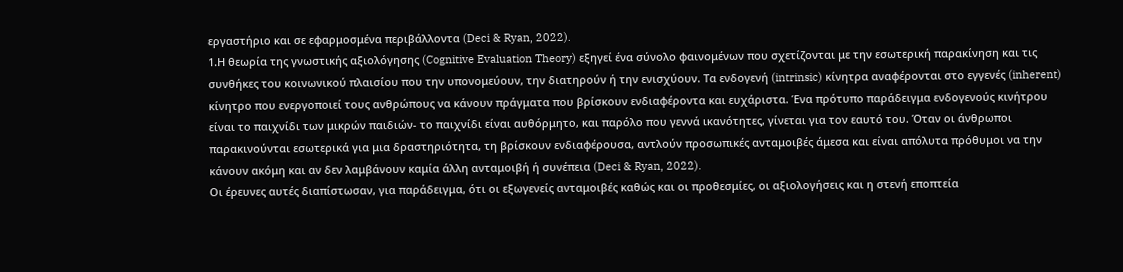εργαστήριο και σε εφαρμοσμένα περιβάλλοντα (Deci & Ryan, 2022).
1.Η θεωρία της γνωστικής αξιολόγησης (Cognitive Evaluation Theory) εξηγεί ένα σύνολο φαινομένων που σχετίζονται με την εσωτερική παρακίνηση και τις συνθήκες του κοινωνικού πλαισίου που την υπονομεύουν, την διατηρούν ή την ενισχύουν. Τα ενδογενή (intrinsic) κίνητρα αναφέρονται στο εγγενές (inherent) κίνητρο που ενεργοποιεί τους ανθρώπους να κάνουν πράγματα που βρίσκουν ενδιαφέροντα και ευχάριστα. Ένα πρότυπο παράδειγμα ενδογενούς κινήτρου είναι το παιχνίδι των μικρών παιδιών- το παιχνίδι είναι αυθόρμητο, και παρόλο που γεννά ικανότητες, γίνεται για τον εαυτό του. Όταν οι άνθρωποι παρακινούνται εσωτερικά για μια δραστηριότητα, τη βρίσκουν ενδιαφέρουσα, αντλούν προσωπικές ανταμοιβές άμεσα και είναι απόλυτα πρόθυμοι να την κάνουν ακόμη και αν δεν λαμβάνουν καμία άλλη ανταμοιβή ή συνέπεια (Deci & Ryan, 2022).
Οι έρευνες αυτές διαπίστωσαν, για παράδειγμα, ότι οι εξωγενείς ανταμοιβές καθώς και οι προθεσμίες, οι αξιολογήσεις και η στενή εποπτεία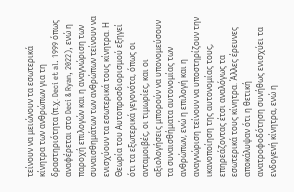τείνουν να μειώνουν τα εσωτερικά κίνητρα των ανθρώπων για τη δραστηριότητα (π.χ. Deci et al. 1999 όπως αναφέρεται στο Deci & Ryan, 2022), ενώ η παροχή επιλογών και η αναγνώριση των συναισθημάτων των ανθρώπων τείνουν να ενισχύουν τα εσωτερικά τους κίνητρα. Η Θεωρία του Αυτοπροσδιορισμού εξηγεί ότι τα εξωτερικά γεγονότα, όπως οι ανταμοιβές, οι τιμωρίες, και οι αξιολογήσεις μπορούν να υπονομεύσουν τα συναισθήματα αυτονομίας των ανθρώπων, ενώ η επιλογή και η αναγνώριση τείνουν να υποστηρίζουν την ικανοποίηση της αυτονομίας τους, επηρεάζοντας έτσι αναλόγως τα εσωτερικά τους κίνητρα. Άλλες έρευνες αποκάλυψαν ότι η θετική ανατροφοδότηση συνήθως ενισχύει τα ενδογενή κίνητρα, ενώ η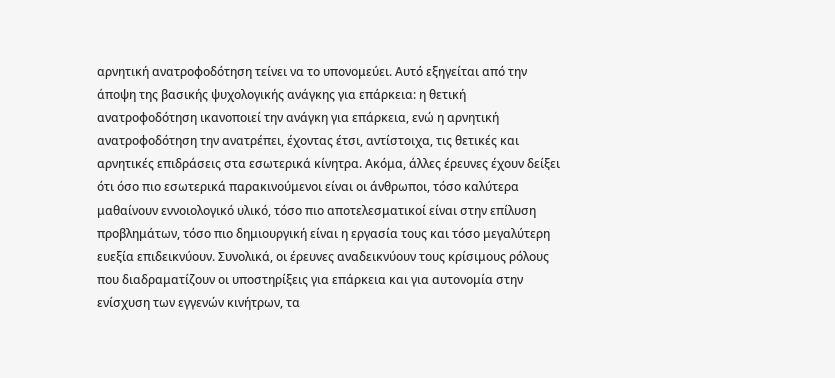αρνητική ανατροφοδότηση τείνει να το υπονομεύει. Αυτό εξηγείται από την άποψη της βασικής ψυχολογικής ανάγκης για επάρκεια: η θετική ανατροφοδότηση ικανοποιεί την ανάγκη για επάρκεια, ενώ η αρνητική ανατροφοδότηση την ανατρέπει, έχοντας έτσι, αντίστοιχα, τις θετικές και αρνητικές επιδράσεις στα εσωτερικά κίνητρα. Ακόμα, άλλες έρευνες έχουν δείξει ότι όσο πιο εσωτερικά παρακινούμενοι είναι οι άνθρωποι, τόσο καλύτερα μαθαίνουν εννοιολογικό υλικό, τόσο πιο αποτελεσματικοί είναι στην επίλυση προβλημάτων, τόσο πιο δημιουργική είναι η εργασία τους και τόσο μεγαλύτερη ευεξία επιδεικνύουν. Συνολικά, οι έρευνες αναδεικνύουν τους κρίσιμους ρόλους που διαδραματίζουν οι υποστηρίξεις για επάρκεια και για αυτονομία στην ενίσχυση των εγγενών κινήτρων, τα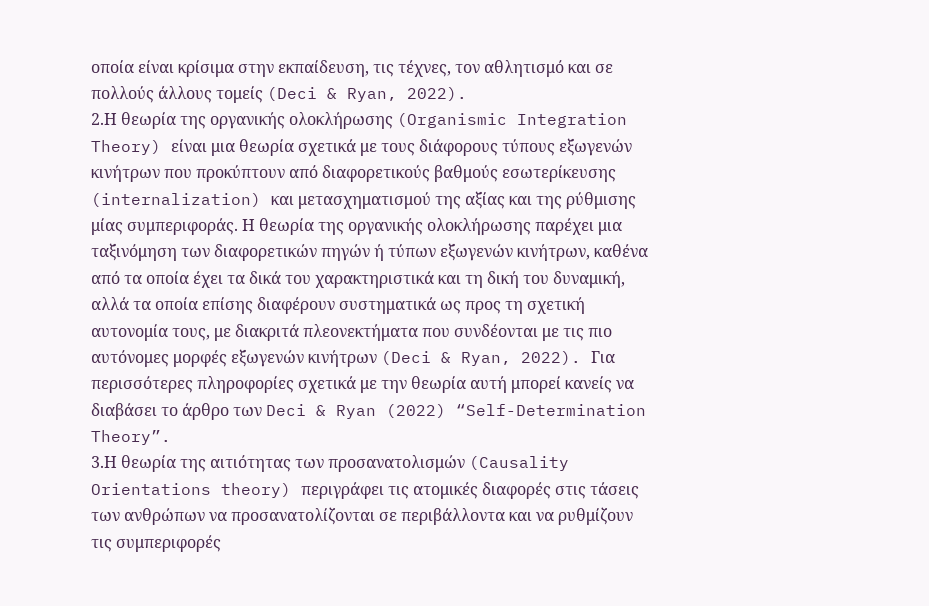οποία είναι κρίσιμα στην εκπαίδευση, τις τέχνες, τον αθλητισμό και σε πολλούς άλλους τομείς (Deci & Ryan, 2022).
2.Η θεωρία της οργανικής ολοκλήρωσης (Organismic Integration Theory) είναι μια θεωρία σχετικά με τους διάφορους τύπους εξωγενών κινήτρων που προκύπτουν από διαφορετικούς βαθμούς εσωτερίκευσης (internalization) και μετασχηματισμού της αξίας και της ρύθμισης μίας συμπεριφοράς. Η θεωρία της οργανικής ολοκλήρωσης παρέχει μια ταξινόμηση των διαφορετικών πηγών ή τύπων εξωγενών κινήτρων, καθένα από τα οποία έχει τα δικά του χαρακτηριστικά και τη δική του δυναμική, αλλά τα οποία επίσης διαφέρουν συστηματικά ως προς τη σχετική αυτονομία τους, με διακριτά πλεονεκτήματα που συνδέονται με τις πιο αυτόνομες μορφές εξωγενών κινήτρων (Deci & Ryan, 2022). Για περισσότερες πληροφορίες σχετικά με την θεωρία αυτή μπορεί κανείς να διαβάσει το άρθρο των Deci & Ryan (2022) “Self-Determination Theory”.
3.Η θεωρία της αιτιότητας των προσανατολισμών (Causality Orientations theory) περιγράφει τις ατομικές διαφορές στις τάσεις των ανθρώπων να προσανατολίζονται σε περιβάλλοντα και να ρυθμίζουν τις συμπεριφορές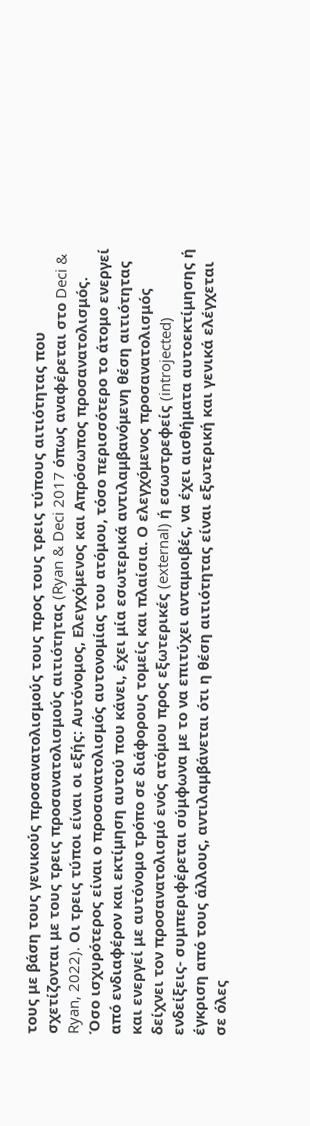τους με βάση τους γενικούς προσανατολισμούς τους προς τους τρεις τύπους αιτιότητας που σχετίζονται με τους τρεις προσανατολισμούς αιτιότητας (Ryan & Deci 2017 όπως αναφέρεται στο Deci & Ryan, 2022). Οι τρεις τύποι είναι οι εξής: Αυτόνομος, Ελεγχόμενος και Απρόσωπος προσανατολισμός. Όσο ισχυρότερος είναι ο προσανατολισμός αυτονομίας του ατόμου, τόσο περισσότερο το άτομο ενεργεί από ενδιαφέρον και εκτίμηση αυτού που κάνει, έχει μία εσωτερικά αντιλαμβανόμενη θέση αιτιότητας και ενεργεί με αυτόνομο τρόπο σε διάφορους τομείς και πλαίσια. Ο ελεγχόμενος προσανατολισμός δείχνει τον προσανατολισμό ενός ατόμου προς εξωτερικές (external) ή εσωστρεφείς (introjected) ενδείξεις- συμπεριφέρεται σύμφωνα με το να επιτύχει ανταμοιβές, να έχει αισθήματα αυτοεκτίμησης ή έγκριση από τους άλλους, αντιλαμβάνεται ότι η θέση αιτιότητας είναι εξωτερική και γενικά ελέγχεται σε όλες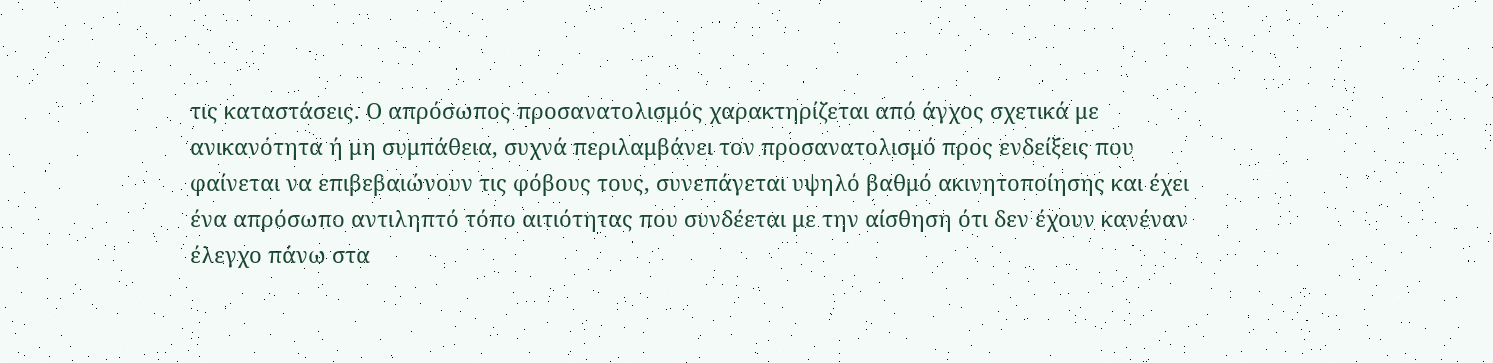τις καταστάσεις. Ο απρόσωπος προσανατολισμός χαρακτηρίζεται από άγχος σχετικά με ανικανότητα ή μη συμπάθεια, συχνά περιλαμβάνει τον προσανατολισμό προς ενδείξεις που φαίνεται να επιβεβαιώνουν τις φόβους τους, συνεπάγεται υψηλό βαθμό ακινητοποίησης και έχει ένα απρόσωπο αντιληπτό τόπο αιτιότητας που συνδέεται με την αίσθηση ότι δεν έχουν κανέναν έλεγχο πάνω στα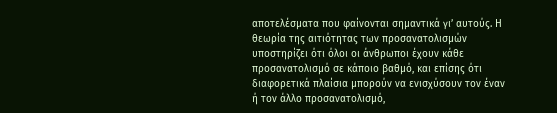αποτελέσματα που φαίνονται σημαντικά γι’ αυτούς. Η θεωρία της αιτιότητας των προσανατολισμών υποστηρίζει ότι όλοι οι άνθρωποι έχουν κάθε προσανατολισμό σε κάποιο βαθμό, και επίσης ότι διαφορετικά πλαίσια μπορούν να ενισχύσουν τον έναν ή τον άλλο προσανατολισμό,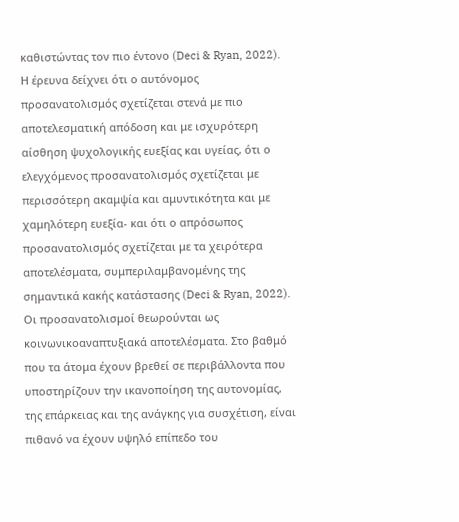καθιστώντας τον πιο έντονο (Deci & Ryan, 2022).
Η έρευνα δείχνει ότι ο αυτόνομος προσανατολισμός σχετίζεται στενά με πιο αποτελεσματική απόδοση και με ισχυρότερη αίσθηση ψυχολογικής ευεξίας και υγείας, ότι ο ελεγχόμενος προσανατολισμός σχετίζεται με περισσότερη ακαμψία και αμυντικότητα και με χαμηλότερη ευεξία- και ότι ο απρόσωπος προσανατολισμός σχετίζεται με τα χειρότερα αποτελέσματα, συμπεριλαμβανομένης της σημαντικά κακής κατάστασης (Deci & Ryan, 2022).
Οι προσανατολισμοί θεωρούνται ως κοινωνικοαναπτυξιακά αποτελέσματα. Στο βαθμό που τα άτομα έχουν βρεθεί σε περιβάλλοντα που υποστηρίζουν την ικανοποίηση της αυτονομίας, της επάρκειας και της ανάγκης για συσχέτιση, είναι πιθανό να έχουν υψηλό επίπεδο του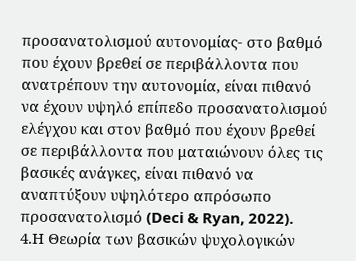προσανατολισμού αυτονομίας- στο βαθμό που έχουν βρεθεί σε περιβάλλοντα που ανατρέπουν την αυτονομία, είναι πιθανό να έχουν υψηλό επίπεδο προσανατολισμού ελέγχου και στον βαθμό που έχουν βρεθεί σε περιβάλλοντα που ματαιώνουν όλες τις βασικές ανάγκες, είναι πιθανό να αναπτύξουν υψηλότερο απρόσωπο προσανατολισμό (Deci & Ryan, 2022).
4.Η Θεωρία των βασικών ψυχολογικών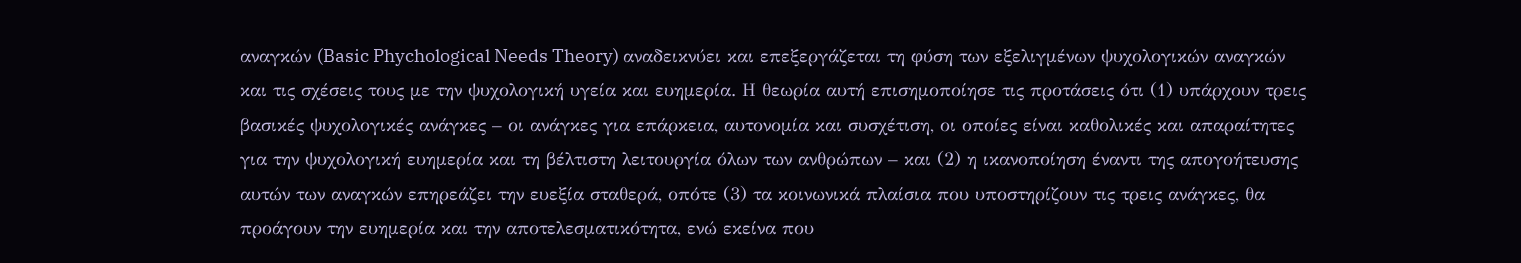αναγκών (Basic Phychological Needs Theory) αναδεικνύει και επεξεργάζεται τη φύση των εξελιγμένων ψυχολογικών αναγκών και τις σχέσεις τους με την ψυχολογική υγεία και ευημερία. Η θεωρία αυτή επισημοποίησε τις προτάσεις ότι (1) υπάρχουν τρεις βασικές ψυχολογικές ανάγκες – οι ανάγκες για επάρκεια, αυτονομία και συσχέτιση, οι οποίες είναι καθολικές και απαραίτητες για την ψυχολογική ευημερία και τη βέλτιστη λειτουργία όλων των ανθρώπων – και (2) η ικανοποίηση έναντι της απογοήτευσης αυτών των αναγκών επηρεάζει την ευεξία σταθερά, οπότε (3) τα κοινωνικά πλαίσια που υποστηρίζουν τις τρεις ανάγκες, θα προάγουν την ευημερία και την αποτελεσματικότητα, ενώ εκείνα που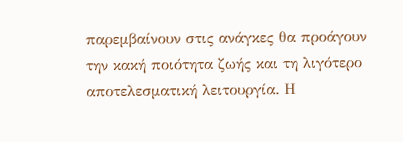παρεμβαίνουν στις ανάγκες θα προάγουν την κακή ποιότητα ζωής και τη λιγότερο αποτελεσματική λειτουργία. Η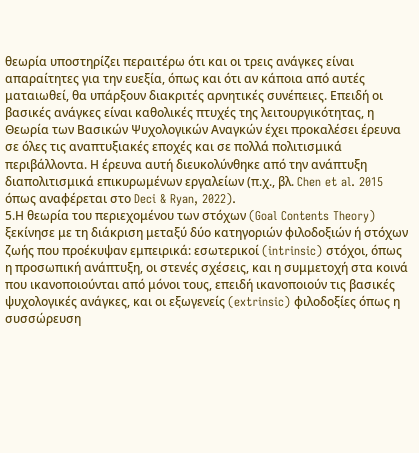θεωρία υποστηρίζει περαιτέρω ότι και οι τρεις ανάγκες είναι απαραίτητες για την ευεξία, όπως και ότι αν κάποια από αυτές ματαιωθεί, θα υπάρξουν διακριτές αρνητικές συνέπειες. Επειδή οι βασικές ανάγκες είναι καθολικές πτυχές της λειτουργικότητας, η Θεωρία των Βασικών Ψυχολογικών Αναγκών έχει προκαλέσει έρευνα σε όλες τις αναπτυξιακές εποχές και σε πολλά πολιτισμικά περιβάλλοντα. Η έρευνα αυτή διευκολύνθηκε από την ανάπτυξη διαπολιτισμικά επικυρωμένων εργαλείων (π.χ., βλ. Chen et al. 2015 όπως αναφέρεται στο Deci & Ryan, 2022).
5.Η θεωρία του περιεχομένου των στόχων (Goal Contents Theory) ξεκίνησε με τη διάκριση μεταξύ δύο κατηγοριών φιλοδοξιών ή στόχων ζωής που προέκυψαν εμπειρικά: εσωτερικοί (intrinsic) στόχοι, όπως η προσωπική ανάπτυξη, οι στενές σχέσεις, και η συμμετοχή στα κοινά που ικανοποιούνται από μόνοι τους, επειδή ικανοποιούν τις βασικές ψυχολογικές ανάγκες, και οι εξωγενείς (extrinsic) φιλοδοξίες όπως η συσσώρευση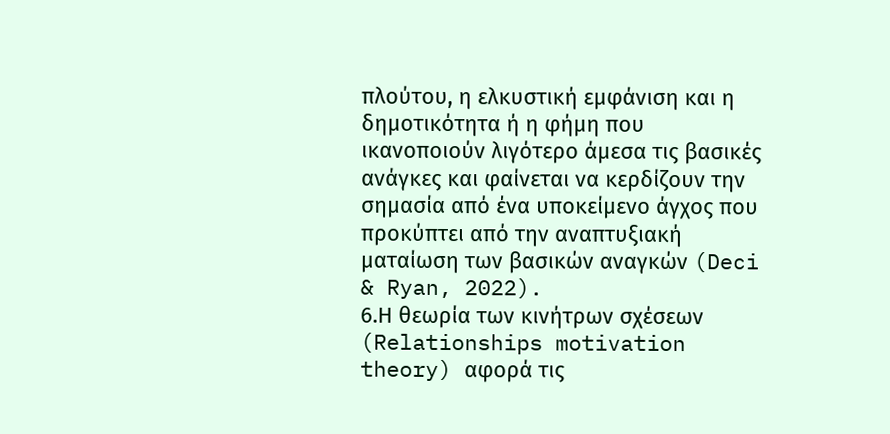πλούτου, η ελκυστική εμφάνιση και η δημοτικότητα ή η φήμη που ικανοποιούν λιγότερο άμεσα τις βασικές ανάγκες και φαίνεται να κερδίζουν την σημασία από ένα υποκείμενο άγχος που προκύπτει από την αναπτυξιακή ματαίωση των βασικών αναγκών (Deci & Ryan, 2022).
6.Η θεωρία των κινήτρων σχέσεων (Relationships motivation theory) αφορά τις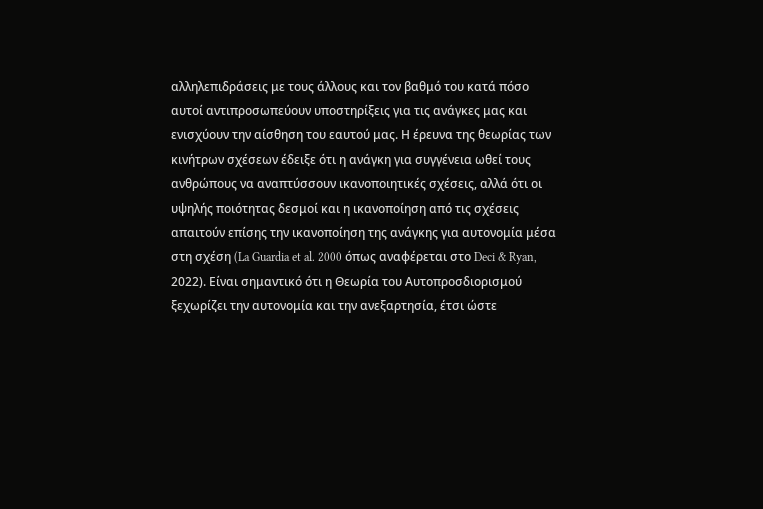αλληλεπιδράσεις με τους άλλους και τον βαθμό του κατά πόσο αυτοί αντιπροσωπεύουν υποστηρίξεις για τις ανάγκες μας και ενισχύουν την αίσθηση του εαυτού μας. Η έρευνα της θεωρίας των κινήτρων σχέσεων έδειξε ότι η ανάγκη για συγγένεια ωθεί τους ανθρώπους να αναπτύσσουν ικανοποιητικές σχέσεις, αλλά ότι οι υψηλής ποιότητας δεσμοί και η ικανοποίηση από τις σχέσεις απαιτούν επίσης την ικανοποίηση της ανάγκης για αυτονομία μέσα στη σχέση (La Guardia et al. 2000 όπως αναφέρεται στο Deci & Ryan, 2022). Είναι σημαντικό ότι η Θεωρία του Αυτοπροσδιορισμού ξεχωρίζει την αυτονομία και την ανεξαρτησία, έτσι ώστε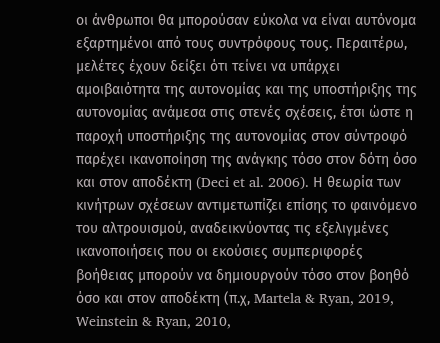οι άνθρωποι θα μπορούσαν εύκολα να είναι αυτόνομα εξαρτημένοι από τους συντρόφους τους. Περαιτέρω, μελέτες έχουν δείξει ότι τείνει να υπάρχει αμοιβαιότητα της αυτονομίας και της υποστήριξης της αυτονομίας ανάμεσα στις στενές σχέσεις, έτσι ώστε η παροχή υποστήριξης της αυτονομίας στον σύντροφό παρέχει ικανοποίηση της ανάγκης τόσο στον δότη όσο και στον αποδέκτη (Deci et al. 2006). Η θεωρία των κινήτρων σχέσεων αντιμετωπίζει επίσης το φαινόμενο του αλτρουισμού, αναδεικνύοντας τις εξελιγμένες ικανοποιήσεις που οι εκούσιες συμπεριφορές βοήθειας μπορούν να δημιουργούν τόσο στον βοηθό όσο και στον αποδέκτη (π.χ, Martela & Ryan, 2019, Weinstein & Ryan, 2010,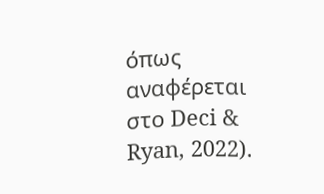όπως αναφέρεται στο Deci & Ryan, 2022).